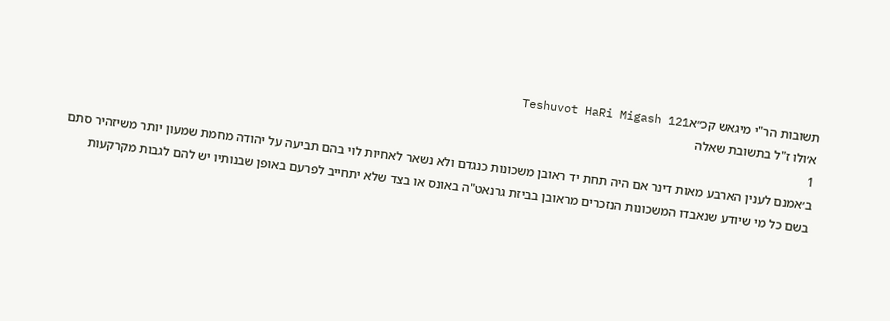תשובות הר"י מיגאש קכ״אTeshuvot HaRi Migash 121
א׳ולו ז"ל בתשובת שאלה
1
ב׳אמנם לענין הארבע מאות דינר אם היה תחת יד ראובן משכונות כנגדם ולא נשאר לאחיות לוי בהם תביעה על יהודה מחמת שמעון יותר משיזהיר סתם בשם כל מי שיודע שנאבדו המשכונות הנזכרים מראובן בביזת גרנאט"ה באונס או בצד שלא יתחייב לפרעם באופן שבנותיו יש להם לגבות מקרקעות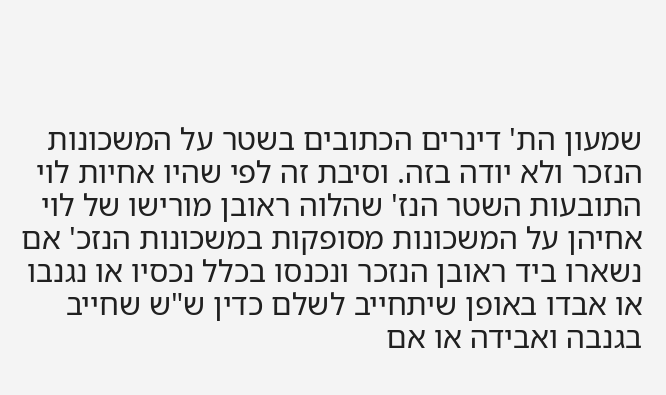שמעון הת' דינרים הכתובים בשטר על המשכונות הנזכר ולא יודה בזה. וסיבת זה לפי שהיו אחיות לוי התובעות השטר הנז' שהלוה ראובן מורישו של לוי אחיהן על המשכונות מסופקות במשכונות הנזכ' אם נשארו ביד ראובן הנזכר ונכנסו בכלל נכסיו או נגנבו או אבדו באופן שיתחייב לשלם כדין ש"ש שחייב בגנבה ואבידה או אם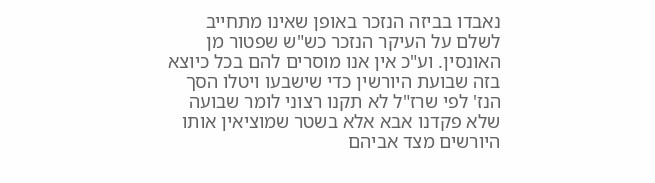נאבדו בביזה הנזכר באופן שאינו מתחייב לשלם על העיקר הנזכר כש"ש שפטור מן האונסין. וע"כ אין אנו מוסרים להם בכל כיוצא בזה שבועת היורשין כדי שישבעו ויטלו הסך הנז' לפי שרז"ל לא תקנו רצוני לומר שבועה שלא פקדנו אבא אלא בשטר שמוציאין אותו היורשים מצד אביהם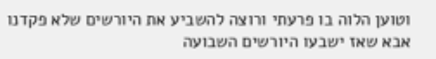וטוען הלוה בו פרעתי ורוצה להשביע את היורשים שלא פקדנו אבא שאז ישבעו היורשים השבועה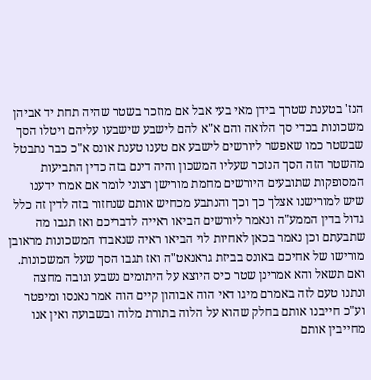הנז' בטענת שטרך בידן מאי בעי אבל אם מוזכר בשטר שהיה תחת יד אביהן משכונות בכדי סך הלואה והם א"א להם לישבע שישבעו עליהם ויטלו הסך שבשטר כמו שאפשר ליורשים לישבע אם טענו טענת אונס א"כ כבר נתבטל מהשטר הזה הסך הנזכר שעליו המשכון והיה דינם בזה כדין התביעות המסופקות שתובעים היורשים מחמת מורישן רצוני לומר אם אמרו ידענו שיש למורישנו אצלך כך וכך והנתבע מכחיש אותם שנחזור בזה לדין זה כלל גדול בדין הממע"ה ונאמר ליורשים הביאו ראייה לדבריכם ואז תגבו מה שתבעתם וכן נאמר בכאן לאחיות לוי הביאו ראיה שנאבדו המשכונות מראובן מורישו של אחיכם באונס בביזת גראנאט"ה ואז תגבו הסך שעל המשכונות. ואם תשאל והא אמרינן שטר כיס היוצא על היתומים נשבע וגובה מחצה ונתנו טעם לזה באמרם מיגו דאי הוה אבוהון קיים הוה אמר נאנסו ומיפטר וע"כ חייבנו אותם בחלק שהוא על הלוה בתורת מלוה ובשבועה ואין אנו מחייבין אותם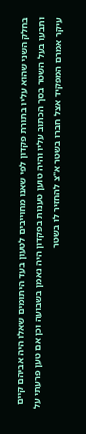בחלק השני שהוא עליו בתורת פקדון לפי שאנו מחוייבים לטעון בעד היתומים שאלו היה אביהם קיים ותבעו בעל השטר בסך הכתוב עליו והיה טוען טענות בפקדון היה נאמן בשבועה וכן אם טען פרעתי על עיקר אמרם המפקיד אצל חברו בשטר א"צ להחזיר לו בשטר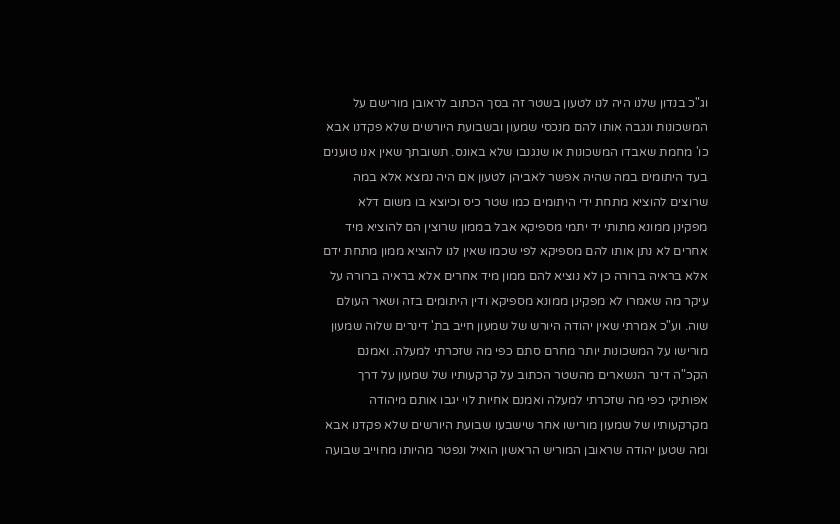וג"כ בנדון שלנו היה לנו לטעון בשטר זה בסך הכתוב לראובן מורישם על המשכונות ונגבה אותו להם מנכסי שמעון ובשבועת היורשים שלא פקדנו אבא כו' מחמת שאבדו המשכונות או שנגנבו שלא באונס. תשובתך שאין אנו טוענים בעד היתומים במה שהיה אפשר לאביהן לטעון אם היה נמצא אלא במה שרוצים להוציא מתחת ידי היתומים כמו שטר כיס וכיוצא בו משום דלא מפקינן ממונא מתותי יד יתמי מספיקא אבל בממון שרוצין הם להוציא מיד אחרים לא נתן אותו להם מספיקא לפי שכמו שאין לנו להוציא ממון מתחת ידם אלא בראיה ברורה כן לא נוציא להם ממון מיד אחרים אלא בראיה ברורה על עיקר מה שאמרו לא מפקינן ממונא מספיקא ודין היתומים בזה ושאר העולם שוה. וע"כ אמרתי שאין יהודה היורש של שמעון חייב בת' דינרים שלוה שמעון מורישו על המשכונות יותר מחרם סתם כפי מה שזכרתי למעלה. ואמנם הקכ"ה דינר הנשארים מהשטר הכתוב על קרקעותיו של שמעון על דרך אפותיקי כפי מה שזכרתי למעלה ואמנם אחיות לוי יגבו אותם מיהודה מקרקעותיו של שמעון מורישו אחר שישבעו שבועת היורשים שלא פקדנו אבא ומה שטען יהודה שראובן המוריש הראשון הואיל ונפטר מהיותו מחוייב שבועה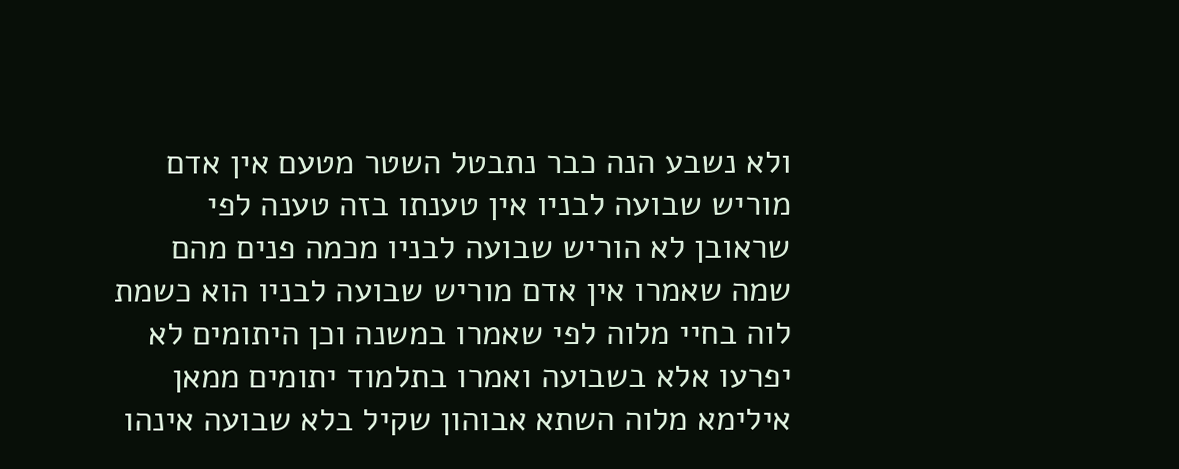ולא נשבע הנה כבר נתבטל השטר מטעם אין אדם מוריש שבועה לבניו אין טענתו בזה טענה לפי שראובן לא הוריש שבועה לבניו מכמה פנים מהם שמה שאמרו אין אדם מוריש שבועה לבניו הוא כשמת לוה בחיי מלוה לפי שאמרו במשנה וכן היתומים לא יפרעו אלא בשבועה ואמרו בתלמוד יתומים ממאן אילימא מלוה השתא אבוהון שקיל בלא שבועה אינהו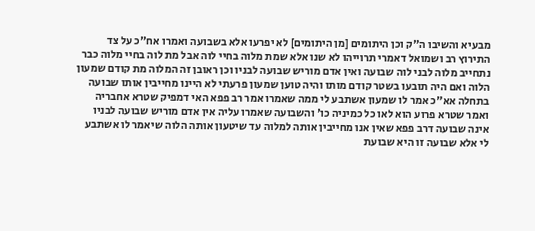מבעיא והשיבו ה"ק וכן היתומים [מן היתומים] לא יפרעו אלא בשבועה ואמרו אח"כ על צד התירוץ רב ושמואל דאמרי תרוייהו לא שנו אלא שמת מלוה בחיי לוה אבל מת לוה בחיי מלוה כבר נתחייב מלוה לבני לוה שבועה ואין אדם מוריש שבועה לבניו וכן ראובן זה המלוה מת קודם שמעון הלוה ואם היה תובעו בשטר קודם מותו והיה טוען שמעון פרעתי לא היינו מחייבין אותו שבועה בתחלה אא"כ אמר לו שמעון אשתבע לי ממה שאמרו אמר רב פפא האי דמפיק שטרא אחבריה ואמר שטרא פרוע הוא לאו כל כמיניה כו' והשבועה שאמרו עליה אין אדם מוריש שבועה לבניו אינה שבועה דרב פפא שאין אנו מחייבין אותה למלוה עד שיטעון אותה הלוה שיאמר לו אשתבע לי אלא שבועה זו היא שבועת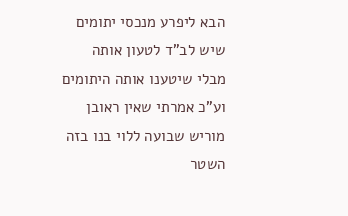הבא ליפרע מנכסי יתומים שיש לב"ד לטעון אותה מבלי שיטענו אותה היתומים וע"כ אמרתי שאין ראובן מוריש שבועה ללוי בנו בזה השטר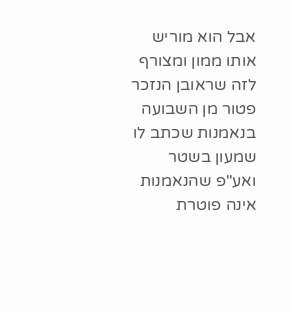אבל הוא מוריש אותו ממון ומצורף לזה שראובן הנזכר פטור מן השבועה בנאמנות שכתב לו שמעון בשטר ואע"פ שהנאמנות אינה פוטרת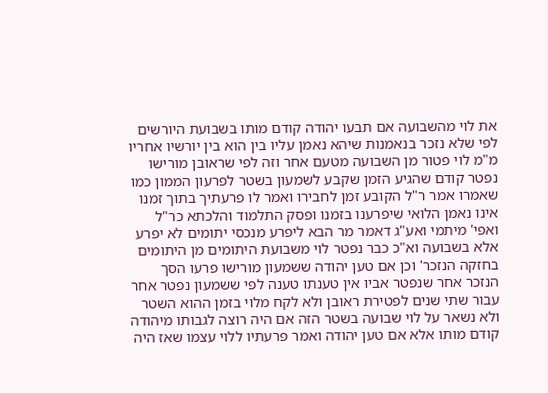את לוי מהשבועה אם תבעו יהודה קודם מותו בשבועת היורשים לפי שלא נזכר בנאמנות שיהא נאמן עליו בין הוא בין יורשיו אחריו מ"מ לוי פטור מן השבועה מטעם אחר וזה לפי שראובן מורישו נפטר קודם שהגיע הזמן שקבע לשמעון בשטר לפרעון הממון כמו שאמרו אמר ר"ל הקובע זמן לחבירו ואמר לו פרעתיך בתוך זמנו אינו נאמן הלואי שיפרענו בזמנו ופסק התלמוד והלכתא כר"ל ואפי' מיתמי ואע"ג דאמר מר הבא ליפרע מנכסי יתומים לא יפרע אלא בשבועה וא"כ כבר נפטר לוי משבועת היתומים מן היתומים בחזקה הנזכר' וכן אם טען יהודה ששמעון מורישו פרעו הסך הנזכר אחר שנפטר אביו אין טענתו טענה לפי ששמעון נפטר אחר עבור שתי שנים לפטירת ראובן ולא לקח מלוי בזמן ההוא השטר ולא נשאר על לוי שבועה בשטר הזה אם היה רוצה לגבותו מיהודה קודם מותו אלא אם טען יהודה ואמר פרעתיו ללוי עצמו שאז היה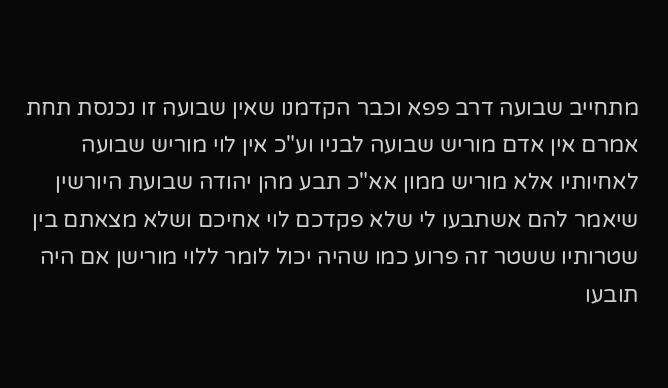מתחייב שבועה דרב פפא וכבר הקדמנו שאין שבועה זו נכנסת תחת אמרם אין אדם מוריש שבועה לבניו וע"כ אין לוי מוריש שבועה לאחיותיו אלא מוריש ממון אא"כ תבע מהן יהודה שבועת היורשין שיאמר להם אשתבעו לי שלא פקדכם לוי אחיכם ושלא מצאתם בין שטרותיו ששטר זה פרוע כמו שהיה יכול לומר ללוי מורישן אם היה תובעו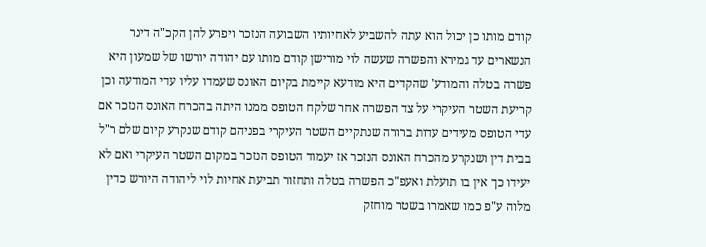קודם מותו כן יכול הוא עתה להשביע לאחיותיו השבועה הנזכר ויפרע להן הקכ"ה דינר הנשארים עד גמירא והפשרה שעשה לוי מורישן קודם מותו עם יהודה יורשו של שמעון היא פשרה בטלה והמודע' שהקדים היא מודעא קיימת בקיום האונס שעמדו עליו עדי המודעה וכן קריעת השטר העיקרי על צד הפשרה אחר שלקח הטופס ממנו היתה בהכרח האונס הנזכר אם עדי הטופס מעידים עדות ברורה שנתקיים השטר העיקרי בפניהם קודם שנקרע קיום שלם ר"ל בבית דין ושנקרע מהכרח האונס הנזכר אז יעמוד הטופס הנזכר במקום השטר העיקרי ואם לא יעידו כך אין בו תועלת ואעפ"כ הפשרה בטלה ותחזור תביעת אחיות לוי ליהודה היורש כדין מלוה ע"פ כמו שאמרו בשטר מוחזק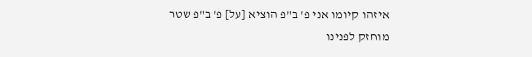איזהו קיומו אני פ' ב"פ הוציא [על] פ' ב"פ שטר מוחזק לפנינו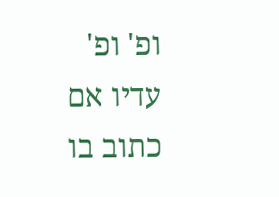ופ' ופ' עדיו אם כתוב בו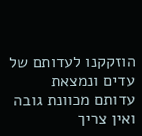הוזקקנו לעדותם של עדים ונמצאת עדותם מכוונת גובה ואין צריך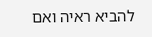להביא ראיה ואם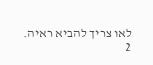לאו צריך להביא ראיה.
2